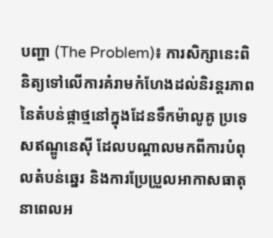បញ្ហា (The Problem)៖ ការសិក្សានេះពិនិត្យទៅលើការគំរាមកំហែងដល់និរន្តរភាពនៃតំបន់ផ្កាថ្មនៅក្នុងដែនទឹកម៉ាលូគូ ប្រទេសឥណ្ឌូនេស៊ី ដែលបណ្តាលមកពីការបំពុលតំបន់ឆ្នេរ និងការប្រែប្រួលអាកាសធាតុនាពេលអ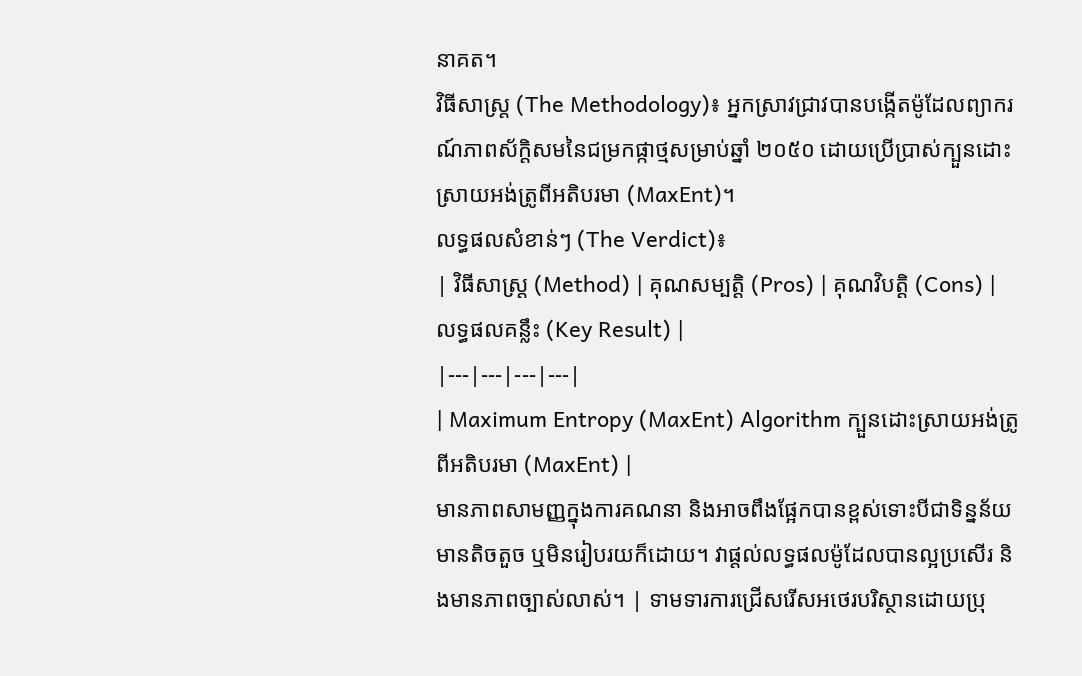នាគត។
វិធីសាស្ត្រ (The Methodology)៖ អ្នកស្រាវជ្រាវបានបង្កើតម៉ូដែលព្យាករណ៍ភាពស័ក្តិសមនៃជម្រកផ្កាថ្មសម្រាប់ឆ្នាំ ២០៥០ ដោយប្រើប្រាស់ក្បួនដោះស្រាយអង់ត្រូពីអតិបរមា (MaxEnt)។
លទ្ធផលសំខាន់ៗ (The Verdict)៖
| វិធីសាស្ត្រ (Method) | គុណសម្បត្តិ (Pros) | គុណវិបត្តិ (Cons) | លទ្ធផលគន្លឹះ (Key Result) |
|---|---|---|---|
| Maximum Entropy (MaxEnt) Algorithm ក្បួនដោះស្រាយអង់ត្រូពីអតិបរមា (MaxEnt) |
មានភាពសាមញ្ញក្នុងការគណនា និងអាចពឹងផ្អែកបានខ្ពស់ទោះបីជាទិន្នន័យមានតិចតួច ឬមិនរៀបរយក៏ដោយ។ វាផ្តល់លទ្ធផលម៉ូដែលបានល្អប្រសើរ និងមានភាពច្បាស់លាស់។ | ទាមទារការជ្រើសរើសអថេរបរិស្ថានដោយប្រុ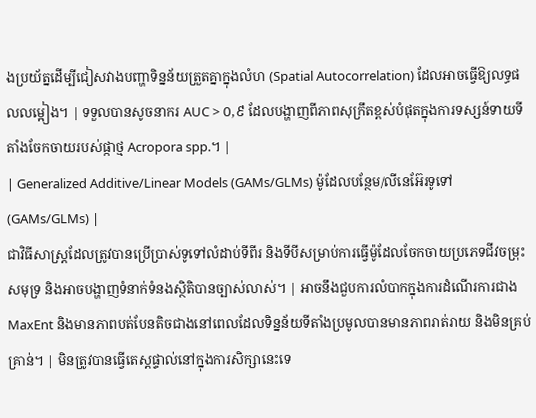ងប្រយ័ត្នដើម្បីជៀសវាងបញ្ហាទិន្នន័យត្រួតគ្នាក្នុងលំហ (Spatial Autocorrelation) ដែលអាចធ្វើឱ្យលទ្ធផលលម្អៀង។ | ទទួលបានសូចនាករ AUC > ០,៩ ដែលបង្ហាញពីភាពសុក្រឹតខ្ពស់បំផុតក្នុងការទស្សន៍ទាយទីតាំងចែកចាយរបស់ផ្កាថ្ម Acropora spp.។ |
| Generalized Additive/Linear Models (GAMs/GLMs) ម៉ូដែលបន្ថែម/លីនេអ៊ែរទូទៅ (GAMs/GLMs) |
ជាវិធីសាស្ត្រដែលត្រូវបានប្រើប្រាស់ទូទៅលំដាប់ទីពីរ និងទីបីសម្រាប់ការធ្វើម៉ូដែលចែកចាយប្រភេទជីវចម្រុះសមុទ្រ និងអាចបង្ហាញទំនាក់ទំនងស្ថិតិបានច្បាស់លាស់។ | អាចនឹងជួបការលំបាកក្នុងការដំណើរការជាង MaxEnt និងមានភាពបត់បែនតិចជាងនៅពេលដែលទិន្នន័យទីតាំងប្រមូលបានមានភាពរាត់រាយ និងមិនគ្រប់គ្រាន់។ | មិនត្រូវបានធ្វើតេស្តផ្ទាល់នៅក្នុងការសិក្សានេះទេ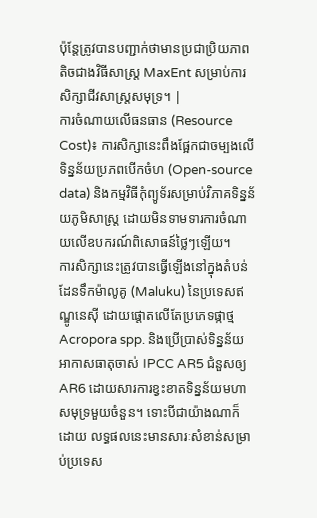ប៉ុន្តែត្រូវបានបញ្ជាក់ថាមានប្រជាប្រិយភាពតិចជាងវិធីសាស្ត្រ MaxEnt សម្រាប់ការសិក្សាជីវសាស្ត្រសមុទ្រ។ |
ការចំណាយលើធនធាន (Resource Cost)៖ ការសិក្សានេះពឹងផ្អែកជាចម្បងលើទិន្នន័យប្រភពបើកចំហ (Open-source data) និងកម្មវិធីកុំព្យូទ័រសម្រាប់វិភាគទិន្នន័យភូមិសាស្ត្រ ដោយមិនទាមទារការចំណាយលើឧបករណ៍ពិសោធន៍ថ្លៃៗឡើយ។
ការសិក្សានេះត្រូវបានធ្វើឡើងនៅក្នុងតំបន់ដែនទឹកម៉ាលូគូ (Maluku) នៃប្រទេសឥណ្ឌូនេស៊ី ដោយផ្តោតលើតែប្រភេទផ្កាថ្ម Acropora spp. និងប្រើប្រាស់ទិន្នន័យអាកាសធាតុចាស់ IPCC AR5 ជំនួសឲ្យ AR6 ដោយសារការខ្វះខាតទិន្នន័យមហាសមុទ្រមួយចំនួន។ ទោះបីជាយ៉ាងណាក៏ដោយ លទ្ធផលនេះមានសារៈសំខាន់សម្រាប់ប្រទេស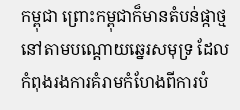កម្ពុជា ព្រោះកម្ពុជាក៏មានតំបន់ផ្កាថ្មនៅតាមបណ្តោយឆ្នេរសមុទ្រ ដែលកំពុងរងការគំរាមកំហែងពីការបំ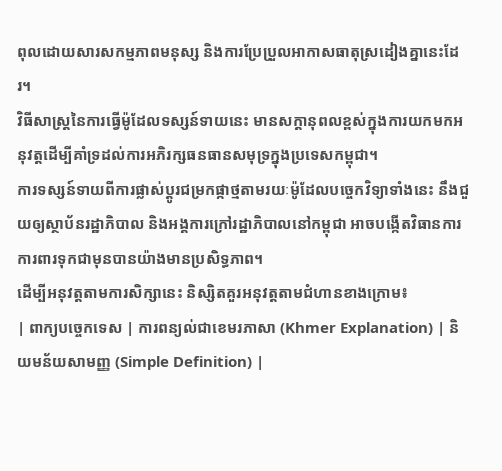ពុលដោយសារសកម្មភាពមនុស្ស និងការប្រែប្រួលអាកាសធាតុស្រដៀងគ្នានេះដែរ។
វិធីសាស្ត្រនៃការធ្វើម៉ូដែលទស្សន៍ទាយនេះ មានសក្តានុពលខ្ពស់ក្នុងការយកមកអនុវត្តដើម្បីគាំទ្រដល់ការអភិរក្សធនធានសមុទ្រក្នុងប្រទេសកម្ពុជា។
ការទស្សន៍ទាយពីការផ្លាស់ប្តូរជម្រកផ្កាថ្មតាមរយៈម៉ូដែលបច្ចេកវិទ្យាទាំងនេះ នឹងជួយឲ្យស្ថាប័នរដ្ឋាភិបាល និងអង្គការក្រៅរដ្ឋាភិបាលនៅកម្ពុជា អាចបង្កើតវិធានការការពារទុកជាមុនបានយ៉ាងមានប្រសិទ្ធភាព។
ដើម្បីអនុវត្តតាមការសិក្សានេះ និស្សិតគួរអនុវត្តតាមជំហានខាងក្រោម៖
| ពាក្យបច្ចេកទេស | ការពន្យល់ជាខេមរភាសា (Khmer Explanation) | និយមន័យសាមញ្ញ (Simple Definition) |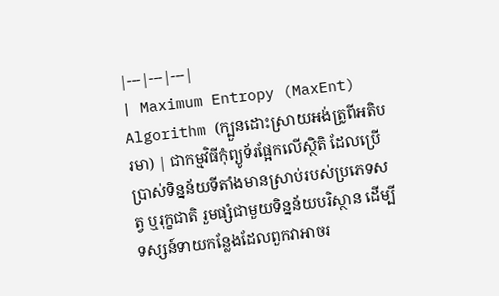|---|---|---|
| Maximum Entropy (MaxEnt) Algorithm (ក្បួនដោះស្រាយអង់ត្រូពីអតិបរមា) | ជាកម្មវិធីកុំព្យូទ័រផ្អែកលើស្ថិតិ ដែលប្រើប្រាស់ទិន្នន័យទីតាំងមានស្រាប់របស់ប្រភេទសត្វ ឬរុក្ខជាតិ រួមផ្សំជាមួយទិន្នន័យបរិស្ថាន ដើម្បីទស្សន៍ទាយកន្លែងដែលពួកវាអាចរ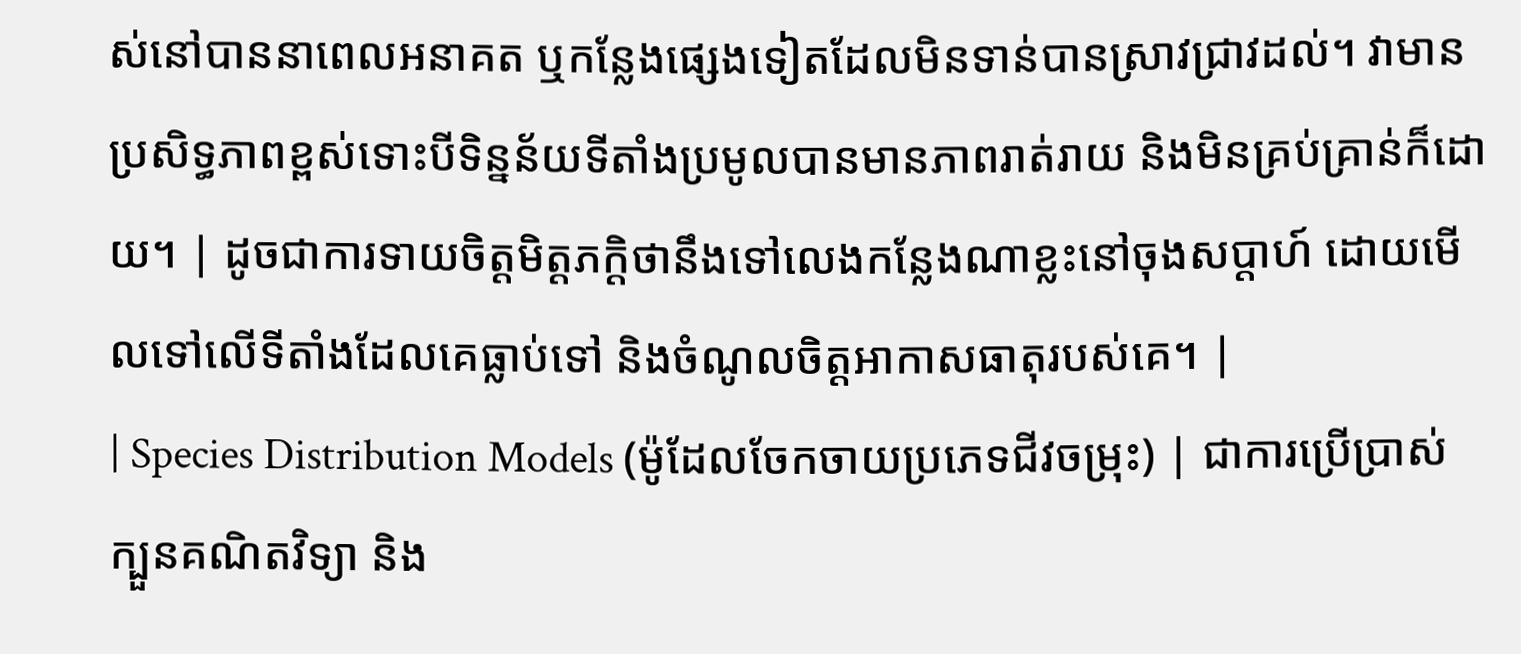ស់នៅបាននាពេលអនាគត ឬកន្លែងផ្សេងទៀតដែលមិនទាន់បានស្រាវជ្រាវដល់។ វាមានប្រសិទ្ធភាពខ្ពស់ទោះបីទិន្នន័យទីតាំងប្រមូលបានមានភាពរាត់រាយ និងមិនគ្រប់គ្រាន់ក៏ដោយ។ | ដូចជាការទាយចិត្តមិត្តភក្តិថានឹងទៅលេងកន្លែងណាខ្លះនៅចុងសប្តាហ៍ ដោយមើលទៅលើទីតាំងដែលគេធ្លាប់ទៅ និងចំណូលចិត្តអាកាសធាតុរបស់គេ។ |
| Species Distribution Models (ម៉ូដែលចែកចាយប្រភេទជីវចម្រុះ) | ជាការប្រើប្រាស់ក្បួនគណិតវិទ្យា និង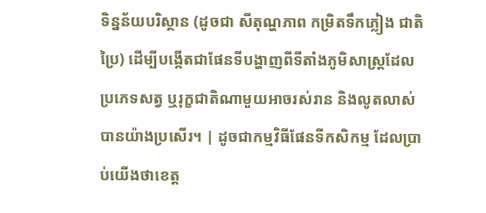ទិន្នន័យបរិស្ថាន (ដូចជា សីតុណ្ហភាព កម្រិតទឹកភ្លៀង ជាតិប្រៃ) ដើម្បីបង្កើតជាផែនទីបង្ហាញពីទីតាំងភូមិសាស្ត្រដែលប្រភេទសត្វ ឬរុក្ខជាតិណាមួយអាចរស់រាន និងលូតលាស់បានយ៉ាងប្រសើរ។ | ដូចជាកម្មវិធីផែនទីកសិកម្ម ដែលប្រាប់យើងថាខេត្ត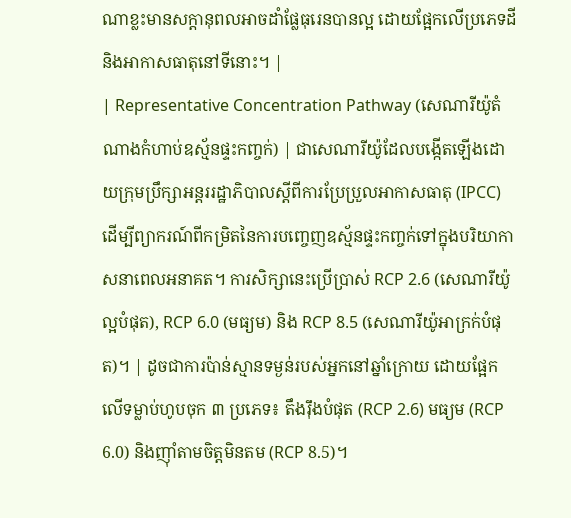ណាខ្លះមានសក្តានុពលអាចដាំផ្លែធុរេនបានល្អ ដោយផ្អែកលើប្រភេទដី និងអាកាសធាតុនៅទីនោះ។ |
| Representative Concentration Pathway (សេណារីយ៉ូតំណាងកំហាប់ឧស្ម័នផ្ទះកញ្ចក់) | ជាសេណារីយ៉ូដែលបង្កើតឡើងដោយក្រុមប្រឹក្សាអន្តររដ្ឋាភិបាលស្តីពីការប្រែប្រួលអាកាសធាតុ (IPCC) ដើម្បីព្យាករណ៍ពីកម្រិតនៃការបញ្ចេញឧស្ម័នផ្ទះកញ្ចក់ទៅក្នុងបរិយាកាសនាពេលអនាគត។ ការសិក្សានេះប្រើប្រាស់ RCP 2.6 (សេណារីយ៉ូល្អបំផុត), RCP 6.0 (មធ្យម) និង RCP 8.5 (សេណារីយ៉ូអាក្រក់បំផុត)។ | ដូចជាការប៉ាន់ស្មានទម្ងន់របស់អ្នកនៅឆ្នាំក្រោយ ដោយផ្អែកលើទម្លាប់ហូបចុក ៣ ប្រភេទ៖ តឹងរ៉ឹងបំផុត (RCP 2.6) មធ្យម (RCP 6.0) និងញ៉ាំតាមចិត្តមិនតម (RCP 8.5)។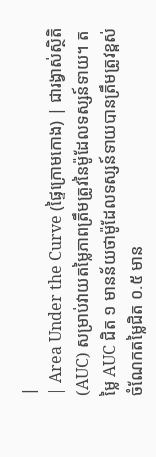|
| Area Under the Curve (ផ្ទៃក្រោមកោង) | ជារង្វាស់ស្ថិតិ (AUC) សម្រាប់វាយតម្លៃភាពត្រឹមត្រូវនៃម៉ូដែលទស្សន៍ទាយ។ តម្លៃ AUC ជិត ១ មានន័យថាម៉ូដែលទស្សន៍ទាយបានត្រឹមត្រូវខ្ពស់ ចំណែកតម្លៃជិត ០.៥ មាន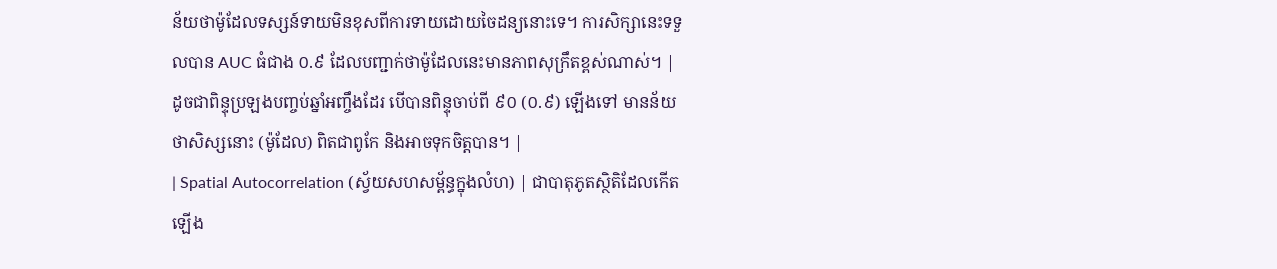ន័យថាម៉ូដែលទស្សន៍ទាយមិនខុសពីការទាយដោយចៃដន្យនោះទេ។ ការសិក្សានេះទទួលបាន AUC ធំជាង ០.៩ ដែលបញ្ជាក់ថាម៉ូដែលនេះមានភាពសុក្រឹតខ្ពស់ណាស់។ | ដូចជាពិន្ទុប្រឡងបញ្ចប់ឆ្នាំអញ្ចឹងដែរ បើបានពិន្ទុចាប់ពី ៩០ (០.៩) ឡើងទៅ មានន័យថាសិស្សនោះ (ម៉ូដែល) ពិតជាពូកែ និងអាចទុកចិត្តបាន។ |
| Spatial Autocorrelation (ស្វ័យសហសម្ព័ន្ធក្នុងលំហ) | ជាបាតុភូតស្ថិតិដែលកើតឡើង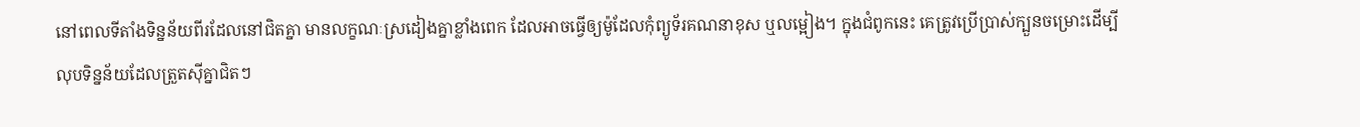នៅពេលទីតាំងទិន្នន័យពីរដែលនៅជិតគ្នា មានលក្ខណៈស្រដៀងគ្នាខ្លាំងពេក ដែលអាចធ្វើឲ្យម៉ូដែលកុំព្យូទ័រគណនាខុស ឬលម្អៀង។ ក្នុងជំពូកនេះ គេត្រូវប្រើប្រាស់ក្បួនចម្រោះដើម្បីលុបទិន្នន័យដែលត្រួតស៊ីគ្នាជិតៗ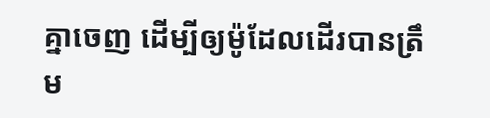គ្នាចេញ ដើម្បីឲ្យម៉ូដែលដើរបានត្រឹម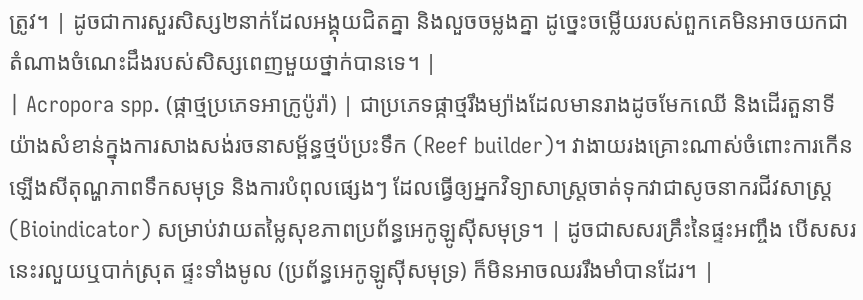ត្រូវ។ | ដូចជាការសួរសិស្ស២នាក់ដែលអង្គុយជិតគ្នា និងលួចចម្លងគ្នា ដូច្នេះចម្លើយរបស់ពួកគេមិនអាចយកជាតំណាងចំណេះដឹងរបស់សិស្សពេញមួយថ្នាក់បានទេ។ |
| Acropora spp. (ផ្កាថ្មប្រភេទអាក្រូប៉ូរ៉ា) | ជាប្រភេទផ្កាថ្មរឹងម្យ៉ាងដែលមានរាងដូចមែកឈើ និងដើរតួនាទីយ៉ាងសំខាន់ក្នុងការសាងសង់រចនាសម្ព័ន្ធថ្មប៉ប្រះទឹក (Reef builder)។ វាងាយរងគ្រោះណាស់ចំពោះការកើនឡើងសីតុណ្ហភាពទឹកសមុទ្រ និងការបំពុលផ្សេងៗ ដែលធ្វើឲ្យអ្នកវិទ្យាសាស្ត្រចាត់ទុកវាជាសូចនាករជីវសាស្ត្រ (Bioindicator) សម្រាប់វាយតម្លៃសុខភាពប្រព័ន្ធអេកូឡូស៊ីសមុទ្រ។ | ដូចជាសសរគ្រឹះនៃផ្ទះអញ្ចឹង បើសសរនេះរលួយឬបាក់ស្រុត ផ្ទះទាំងមូល (ប្រព័ន្ធអេកូឡូស៊ីសមុទ្រ) ក៏មិនអាចឈររឹងមាំបានដែរ។ |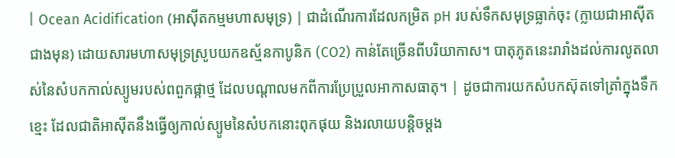| Ocean Acidification (អាស៊ីតកម្មមហាសមុទ្រ) | ជាដំណើរការដែលកម្រិត pH របស់ទឹកសមុទ្រធ្លាក់ចុះ (ក្លាយជាអាស៊ីតជាងមុន) ដោយសារមហាសមុទ្រស្រូបយកឧស្ម័នកាបូនិក (CO2) កាន់តែច្រើនពីបរិយាកាស។ បាតុភូតនេះរារាំងដល់ការលូតលាស់នៃសំបកកាល់ស្យូមរបស់ពពួកផ្កាថ្ម ដែលបណ្តាលមកពីការប្រែប្រួលអាកាសធាតុ។ | ដូចជាការយកសំបកស៊ុតទៅត្រាំក្នុងទឹកខ្មេះ ដែលជាតិអាស៊ីតនឹងធ្វើឲ្យកាល់ស្យូមនៃសំបកនោះពុកផុយ និងរលាយបន្តិចម្តង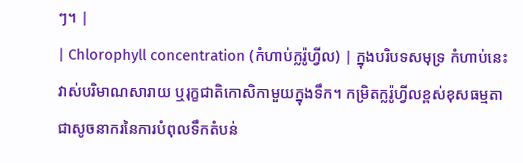ៗ។ |
| Chlorophyll concentration (កំហាប់ក្លរ៉ូហ្វីល) | ក្នុងបរិបទសមុទ្រ កំហាប់នេះវាស់បរិមាណសារាយ ឬរុក្ខជាតិកោសិកាមួយក្នុងទឹក។ កម្រិតក្លរ៉ូហ្វីលខ្ពស់ខុសធម្មតា ជាសូចនាករនៃការបំពុលទឹកតំបន់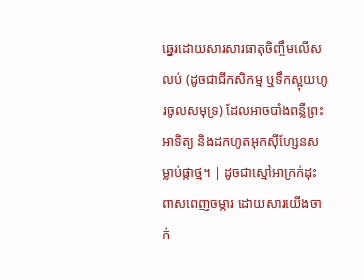ឆ្នេរដោយសារសារធាតុចិញ្ចឹមលើសលប់ (ដូចជាជីកសិកម្ម ឬទឹកស្អុយហូរចូលសមុទ្រ) ដែលអាចបាំងពន្លឺព្រះអាទិត្យ និងដកហូតអុកស៊ីហ្សែនសម្លាប់ផ្កាថ្ម។ | ដូចជាស្មៅអាក្រក់ដុះពាសពេញចម្ការ ដោយសារយើងចាក់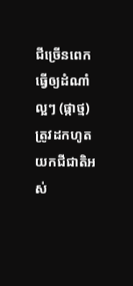ជីច្រើនពេក ធ្វើឲ្យដំណាំល្អៗ (ផ្កាថ្ម) ត្រូវដកហូតយកជីជាតិអស់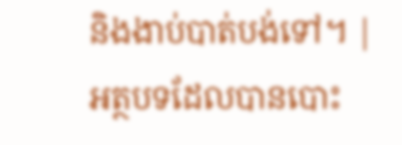និងងាប់បាត់បង់ទៅ។ |
អត្ថបទដែលបានបោះ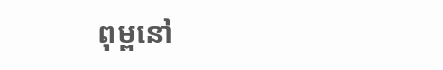ពុម្ពនៅ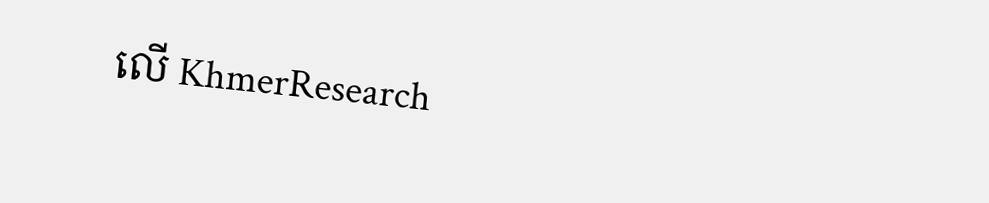លើ KhmerResearch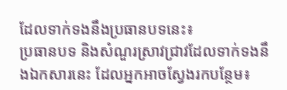ដែលទាក់ទងនឹងប្រធានបទនេះ៖
ប្រធានបទ និងសំណួរស្រាវជ្រាវដែលទាក់ទងនឹងឯកសារនេះ ដែលអ្នកអាចស្វែងរកបន្ថែម៖